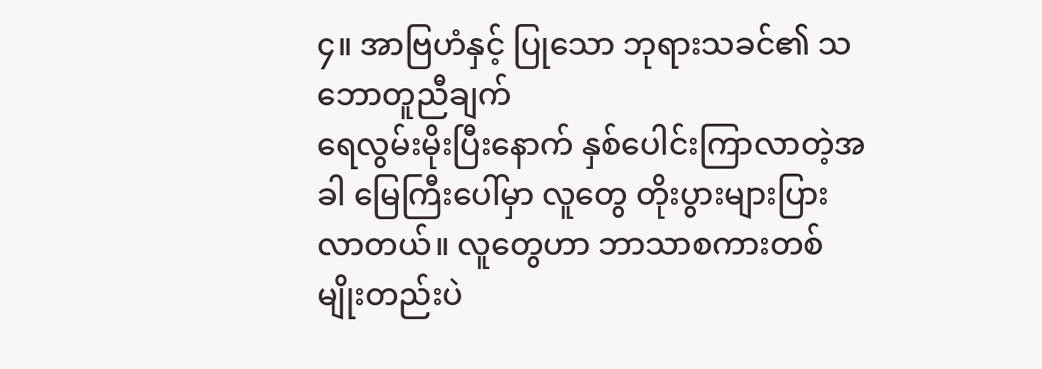၄။ အာဗြဟံနှင့် ပြုသော ဘုရားသခင်၏ သဘောတူညီချက်
ရေလွမ်းမိုးပြီးနောက် နှစ်ပေါင်းကြာလာတဲ့အခါ မြေကြီးပေါ်မှာ လူတွေ တိုးပွားများပြားလာတယ်။ လူတွေဟာ ဘာသာစကားတစ်မျိုးတည်းပဲ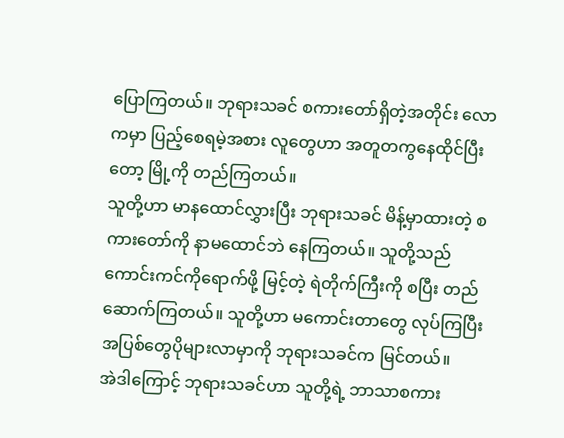ပြောကြတယ်။ ဘုရားသခင် စကားတော်ရှိတဲ့အတိုင်း လောကမှာ ပြည့်စေရမဲ့အစား လူတွေဟာ အတူတကွနေထိုင်ပြီးတော့ မြို့ကို တည်ကြတယ်။
သူတို့ဟာ မာနထောင်လွှားပြီး ဘုရားသခင် မိန့်မှာထားတဲ့ စကားတော်ကို နာမထောင်ဘဲ နေကြတယ်။ သူတို့သည် ကောင်းကင်ကိုရောက်ဖို့ မြင့်တဲ့ ရဲတိုက်ကြီးကို စပြီး တည်ဆောက်ကြတယ်။ သူတို့ဟာ မကောင်းတာတွေ လုပ်ကြပြီး အပြစ်တွေပိုများလာမှာကို ဘုရားသခင်က မြင်တယ်။
အဲဒါကြောင့် ဘုရားသခင်ဟာ သူတို့ရဲ့ ဘာသာစကား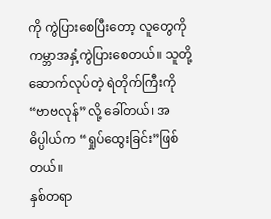ကို ကွဲပြားစေပြီးတော့ လူတွေကို ကမ္ဘာအနှံ့ကွဲပြားစေတယ်။ သူတို့ဆောက်လုပ်တဲ့ ရဲတိုက်ကြီးကို “ဗာဗလုန်”လို့ ခေါ်တယ်၊ အဓိပ္ပါယ်က “ရှုပ်ထွေးခြင်း”ဖြစ်တယ်။
နှစ်တရာ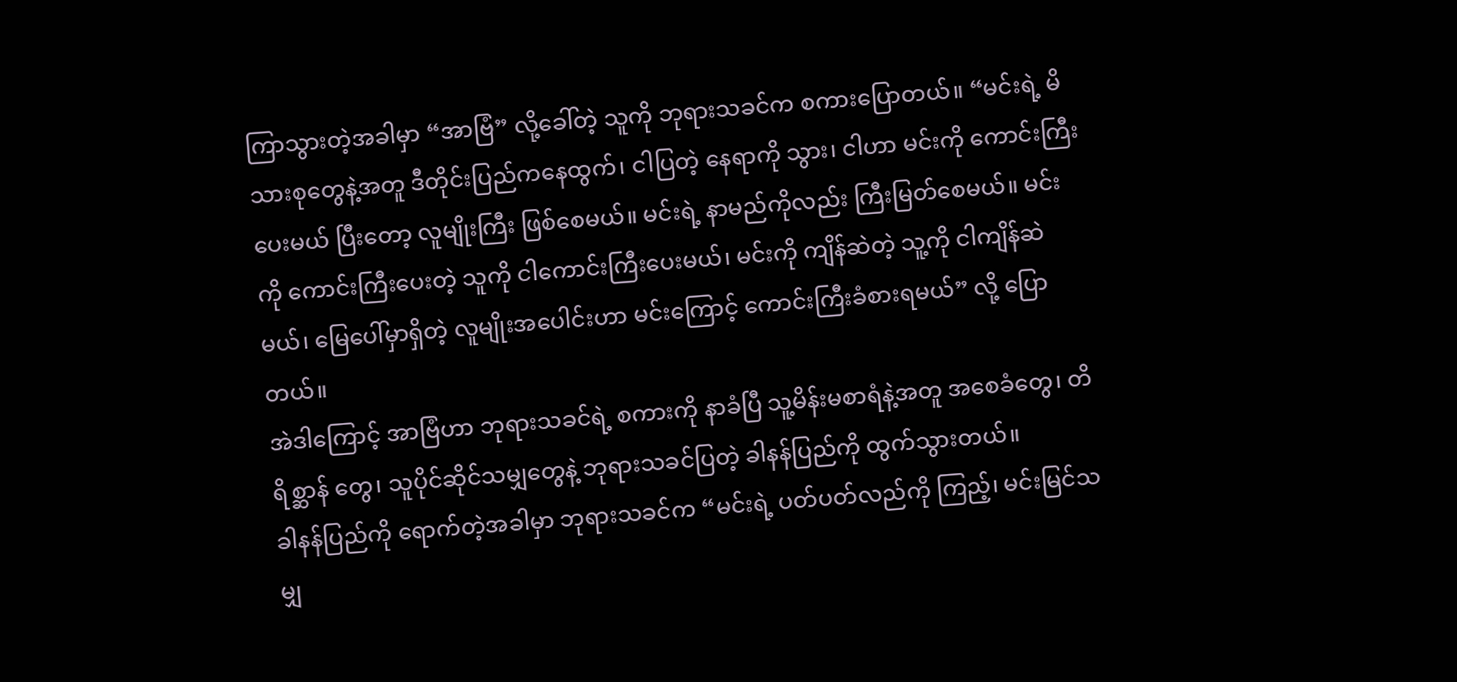ကြာသွားတဲ့အခါမှာ “အာဗြံ” လို့ခေါ်တဲ့ သူကို ဘုရားသခင်က စကားပြောတယ်။ “မင်းရဲ့ မိသားစုတွေနဲ့အတူ ဒီတိုင်းပြည်ကနေထွက်၊ ငါပြတဲ့ နေရာကို သွား၊ ငါဟာ မင်းကို ကောင်းကြီးပေးမယ် ပြီးတော့ လူမျိုးကြီး ဖြစ်စေမယ်။ မင်းရဲ့ နာမည်ကိုလည်း ကြီးမြတ်စေမယ်။ မင်းကို ကောင်းကြီးပေးတဲ့ သူကို ငါကောင်းကြီးပေးမယ်၊ မင်းကို ကျိန်ဆဲတဲ့ သူ့ကို ငါကျိန်ဆဲမယ်၊ မြေပေါ်မှာရှိတဲ့ လူမျိုးအပေါင်းဟာ မင်းကြောင့် ကောင်းကြီးခံစားရမယ်” လို့ ပြောတယ်။
အဲဒါကြောင့် အာဗြံဟာ ဘုရားသခင်ရဲ့ စကားကို နာခံပြီ သူ့မိန်းမစာရံနဲ့အတူ အစေခံတွေ၊ တိရိစ္ဆာန် တွေ၊ သူပိုင်ဆိုင်သမျှတွေနဲ့ ဘုရားသခင်ပြတဲ့ ခါနန်ပြည်ကို ထွက်သွားတယ်။
ခါနန်ပြည်ကို ရောက်တဲ့အခါမှာ ဘုရားသခင်က “မင်းရဲ့ ပတ်ပတ်လည်ကို ကြည့်၊ မင်းမြင်သမျှ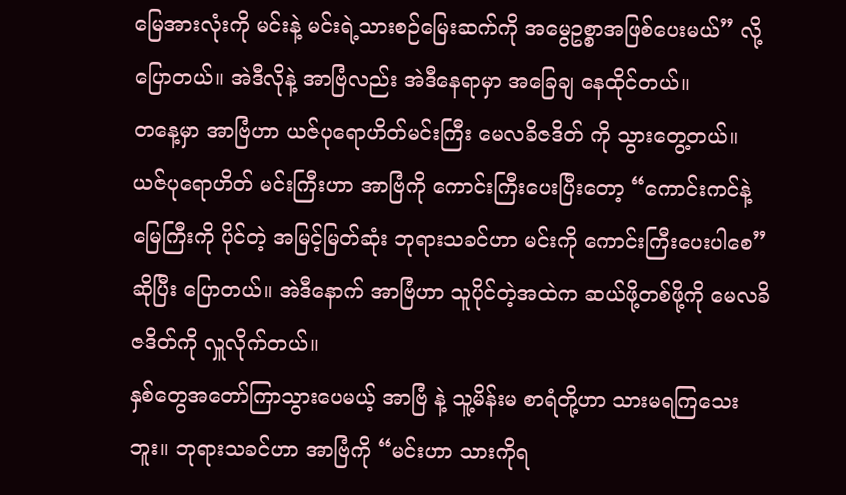မြေအားလုံးကို မင်းနဲ့ မင်းရဲ့သားစဉ်မြေးဆက်ကို အမွေဥစ္စာအဖြစ်ပေးမယ်” လို့ ပြောတယ်။ အဲဒီလိုနဲ့ အာဗြံလည်း အဲဒီနေရာမှာ အခြေချ နေထိုင်တယ်။
တနေ့မှာ အာဗြံဟာ ယဇ်ပုရောဟိတ်မင်းကြီး မေလခိဇဒိတ် ကို သွားတွေ့တယ်။ ယဇ်ပုရောဟိတ် မင်းကြီးဟာ အာဗြံကို ကောင်းကြီးပေးပြီးတော့ “ကောင်းကင်နဲ့ မြေကြီးကို ပိုင်တဲ့ အမြင့်မြတ်ဆုံး ဘုရားသခင်ဟာ မင်းကို ကောင်းကြီးပေးပါစေ”ဆိုပြီး ပြောတယ်။ အဲဒီနောက် အာဗြံဟာ သူပိုင်တဲ့အထဲက ဆယ်ဖို့တစ်ဖို့ကို မေလခိဇဒိတ်ကို လှူလိုက်တယ်။
နှစ်တွေအတော်ကြာသွားပေမယ့် အာဗြံ နဲ့ သူ့မိန်းမ စာရံတို့ဟာ သားမရကြသေးဘူး။ ဘုရားသခင်ဟာ အာဗြံကို “မင်းဟာ သားကိုရ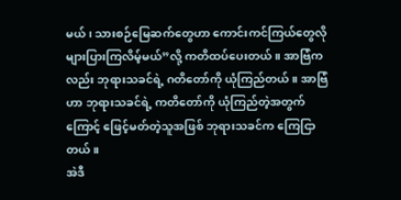မယ်၊ သားစဉ်မြေဆက်တွေဟာ ကောင်းကင်ကြယ်တွေလို များပြားကြလိမ့်မယ်”လို့ ကတိထပ်ပေးတယ်။ အာဗြံကလည်း ဘုရားသခင်ရဲ့ ဂတိတော်ကို ယုံကြည်တယ်။ အာဗြံဟာ ဘုရားသခင်ရဲ့ ကတိတော်ကို ယုံကြည်တဲ့အတွက်ကြောင့် ဖြေင့်မတ်တဲ့သူအဖြစ် ဘုရားသခင်က ကြေငြာတယ်။
အဲဒီ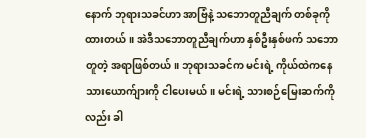နောက် ဘုရားသခင်ဟာ အာဗြံနဲ့ သဘောတူညီချက် တစ်ခုကိုထားတယ်။ အဲဒီသဘောတူညီချက်ဟာ နှစ်ဦးနှစ်ဖက် သဘောတူတဲ့ အရာဖြစ်တယ်။ ဘုရားသခင်က မင်းရဲ့ ကိုယ်ထဲကနေ သားယောက်ျားကို ငါပေးမယ်။ မင်းရဲ့ သားစဉ်မြေးဆက်ကိုလည်း ခါ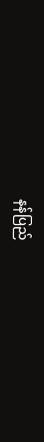နန်ပြည်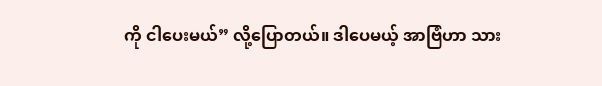ကို ငါပေးမယ်” လို့ပြောတယ်။ ဒါပေမယ့် အာဗြံဟာ သား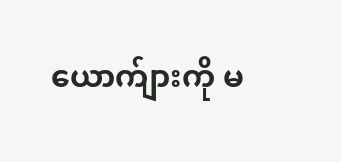ယောက်ျားကို မ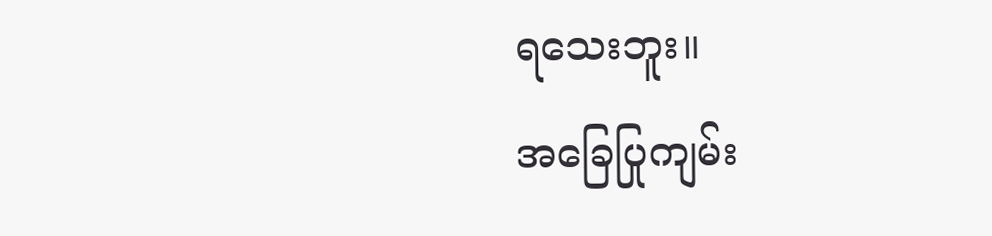ရသေးဘူး။
အခြေပြုကျမ်း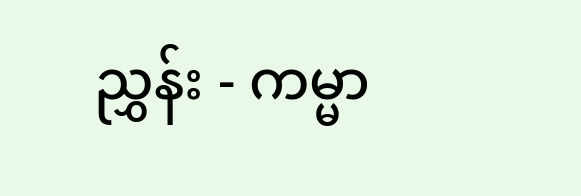ညွှန်း - ကမ္မာ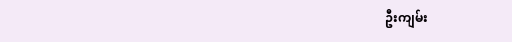ဦးကျမ်း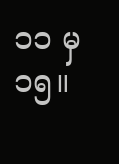၁၁ မှ ၁၅။